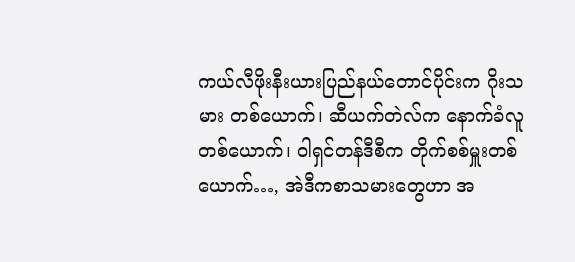ကယ်လီဖိုးနီးယားပြည်နယ်တောင်ပိုင်းက ဂိုးသမား တစ်ယောက်၊ ဆီယက်တဲလ်က နောက်ခံလူတစ်ယောက်၊ ဝါရှင်တန်ဒီစီက တိုက်စစ်မှူးတစ်ယောက်…, အဲဒီကစာသမားတွေဟာ အ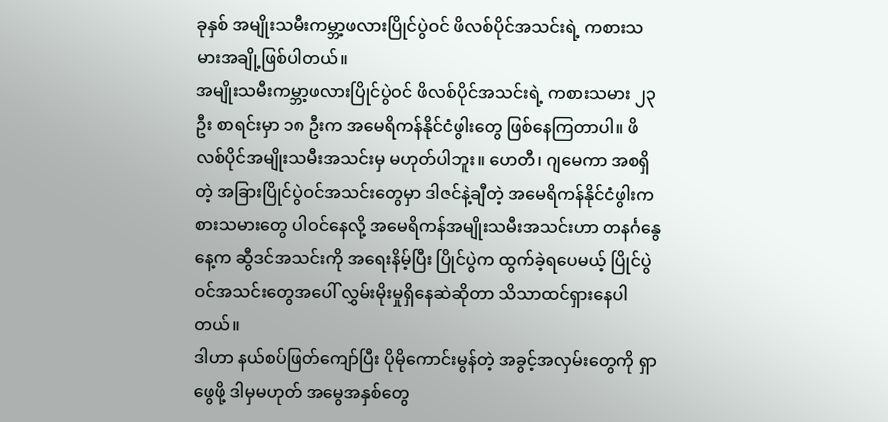ခုနှစ် အမျိုးသမီးကမ္ဘာ့ဖလားပြိုင်ပွဲဝင် ဖိလစ်ပိုင်အသင်းရဲ့ ကစားသမားအချို့ဖြစ်ပါတယ်။
အမျိုးသမီးကမ္ဘာ့ဖလားပြိုင်ပွဲဝင် ဖိလစ်ပိုင်အသင်းရဲ့ ကစားသမား ၂၃ ဦး စာရင်းမှာ ၁၈ ဦးက အမေရိကန်နိုင်ငံဖွါးတွေ ဖြစ်နေကြတာပါ။ ဖိလစ်ပိုင်အမျိုးသမီးအသင်းမှ မဟုတ်ပါဘူး။ ဟေတီ၊ ဂျမေကာ အစရှိတဲ့ အခြားပြိုင်ပွဲဝင်အသင်းတွေမှာ ဒါဇင်နဲ့ချီတဲ့ အမေရိကန်နိုင်ငံဖွါးကစားသမားတွေ ပါဝင်နေလို့ အမေရိကန်အမျိုးသမီးအသင်းဟာ တနင်္ဂနွေနေ့က ဆွီဒင်အသင်းကို အရေးနိမ့်ပြီး ပြိုင်ပွဲက ထွက်ခဲ့ရပေမယ့် ပြိုင်ပွဲဝင်အသင်းတွေအပေါ် လွှမ်းမိုးမှုရှိနေဆဲဆိုတာ သိသာထင်ရှားနေပါတယ်။
ဒါဟာ နယ်စပ်ဖြတ်ကျော်ပြီး ပိုမိုကောင်းမွန်တဲ့ အခွင့်အလှမ်းတွေကို ရှာဖွေဖို့ ဒါမှမဟုတ် အမွေအနှစ်တွေ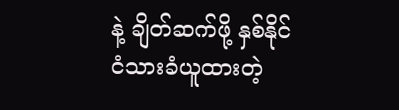နဲ့ ချိတ်ဆက်ဖို့ နှစ်နိုင်ငံသားခံယူထားတဲ့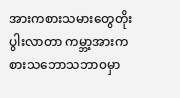အားကစားသမားတွေတိုးပွါးလာတာ ကမ္ဘာ့အားကစားသဘောသဘာ၀မှာ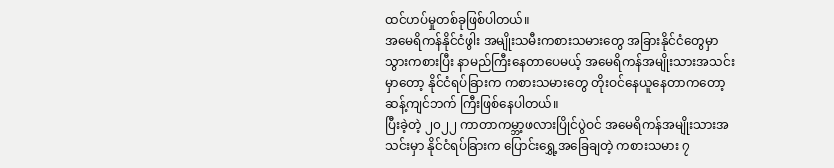ထင်ဟပ်မှုတစ်ခုဖြစ်ပါတယ်။
အမေရိကန်နိုင်ငံဖွါး အမျိုးသမီးကစားသမားတွေ အခြားနိုင်ငံတွေမှာ သွားကစားပြီး နာမည်ကြီးနေတာပေမယ့် အမေရိကန်အမျိုးသားအသင်းမှာတော့ နိုင်ငံရပ်ခြားက ကစားသမားတွေ တိုးဝင်နေယူနေတာကတော့ ဆန့်ကျင်ဘက် ကြီးဖြစ်နေပါတယ်။
ပြီးခဲ့တဲ့ ၂၀၂၂ ကာတာကမ္ဘာ့ဖလားပြိုင်ပွဲဝင် အမေရိကန်အမျိုးသားအသင်းမှာ နိုင်ငံရပ်ခြားက ပြောင်းရွှေ့အခြေချတဲ့ ကစားသမား ၇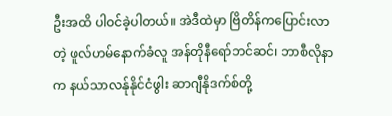ဦးအထိ ပါဝင်ခဲ့ပါတယ်။ အဲဒီထဲမှာ ဗြိတိန်ကပြောင်းလာတဲ့ ဖူလ်ဟမ်နောက်ခံလူ အန်တိုနီရော်ဘင်ဆင်၊ ဘာစီလိုနာက နယ်သာလန်ုနိုင်ငံဖွါး ဆာဂျီနိုဒက်စ်တို့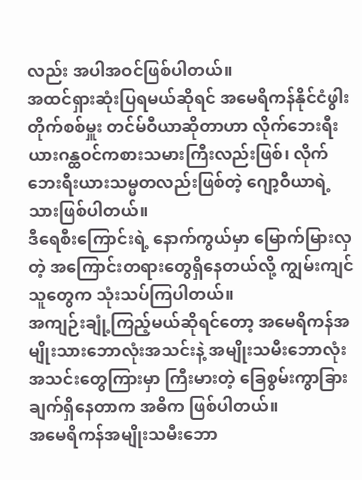လည်း အပါအဝင်ဖြစ်ပါတယ်။
အထင်ရှားဆုံးပြရမယ်ဆိုရင် အမေရိကန်နိုင်ငံဖွါး တိုက်စစ်မှူး တင်မ်ဝီယာဆိုတာဟာ လိုက်ဘေးရီးယားဂန္ထဝင်ကစားသမားကြီးလည်းဖြစ်၊ လိုက်ဘေးရီးယားသမ္မတလည်းဖြစ်တဲ့ ဂျော့ဝီယာရဲ့ သားဖြစ်ပါတယ်။
ဒီရေစီးကြောင်းရဲ့ နောက်ကွယ်မှာ မြောက်မြားလှတဲ့ အကြောင်းတရားတွေရှိနေတယ်လို့ ကျွမ်းကျင်သူတွေက သုံးသပ်ကြပါတယ်။
အကျဉ်းချုံ့ကြည့်မယ်ဆိုရင်တော့ အမေရိကန်အမျိုးသားဘောလုံးအသင်းနဲ့ အမျိုးသမီးဘောလုံးအသင်းတွေကြားမှာ ကြီးမားတဲ့ ခြေစွမ်းကွာခြားချက်ရှိနေတာက အဓိက ဖြစ်ပါတယ်။
အမေရိကန်အမျိုးသမီးဘော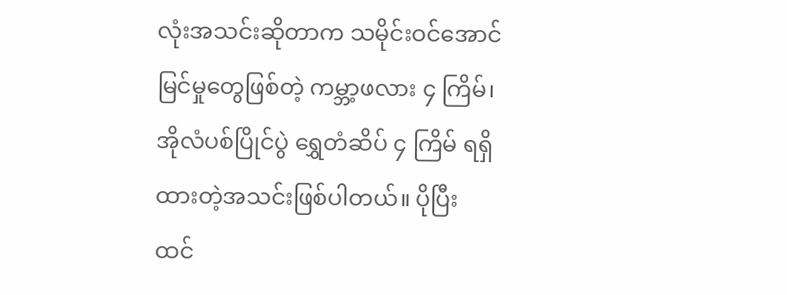လုံးအသင်းဆိုတာက သမိုင်းဝင်အောင်မြင်မှုတွေဖြစ်တဲ့ ကမ္ဘာ့ဖလား ၄ ကြိမ်၊ အိုလံပစ်ပြိုင်ပွဲ ရွှေတံဆိပ် ၄ ကြိမ် ရရှိထားတဲ့အသင်းဖြစ်ပါတယ်။ ပိုပြီး ထင်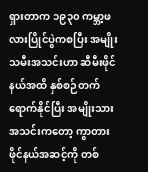ရှားတာက ၁၉၃၀ ကမ္ဘာ့ဖလားပြိုင်ပွဲကစပြီး အမျိုးသမီးအသင်းဟာ ဆီမီးဖိုင်နယ်အထိ နှစ်စဉ်တက်ရောက်နိုင်ပြီး အမျိုးသားအသင်းကတော့ ကွာတားဖိုင်နယ်အဆင့်ကို တစ်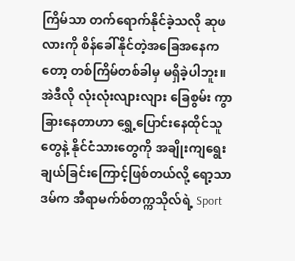ကြိမ်သာ တက်ရောက်နိုင်ခဲ့သလို ဆုဖလားကို စိန်ခေါ်နိုင်တဲ့အခြေအနေကတော့ တစ်ကြိမ်တစ်ခါမှ မရှိခဲ့ပါဘူး။
အဲဒီလို လုံးလုံးလျားလျား ခြေစွမ်း ကွာခြားနေတာဟာ ရွှေ့ပြောင်းနေထိုင်သူတွေနဲ့ နိုင်ငံသားတွေကို အချိုးကျရွေးချယ်ခြင်းကြောင့်ဖြစ်တယ်လို့ ရော့သာဒမ်က အီရာမက်စ်တက္ကသိုလ်ရဲ့ Sport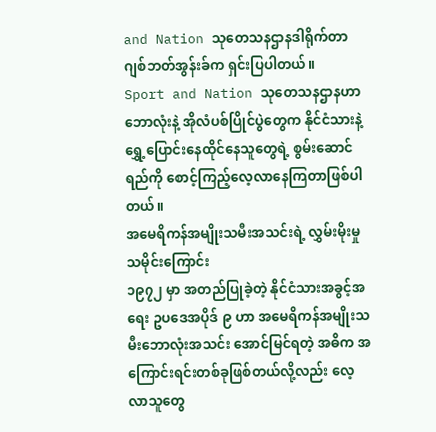and Nation သုတေသနဌာနဒါရိုက်တာ ဂျစ်ဘတ်အွန်းခ်က ရှင်းပြပါတယ်။
Sport and Nation သုတေသနဌာနဟာ ဘောလုံးနဲ့ အိုလံပစ်ပြိုင်ပွဲတွေက နိုင်ငံသားနဲ့ ရွှေ့ပြောင်းနေထိုင်နေသူတွေရဲ့ စွမ်းဆောင်ရည်ကို စောင့်ကြည့်လေ့လာနေကြတာဖြစ်ပါတယ်။
အမေရိကန်အမျိုးသမီးအသင်းရဲ့ လွှမ်းမိုးမှုသမိုင်းကြောင်း
၁၉၇၂ မှာ အတည်ပြုခဲ့တဲ့ နိုင်ငံသားအခွင့်အရေး ဥပဒေအပိုဒ် ၉ ဟာ အမေရိကန်အမျိုးသမီးဘောလုံးအသင်း အောင်မြင်ရတဲ့ အဓိက အကြောင်းရင်းတစ်ခုဖြစ်တယ်လို့လည်း လေ့လာသူတွေ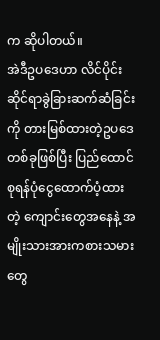က ဆိုပါတယ်။
အဲဒီဥပဒေဟာ လိင်ပိုင်းဆိုင်ရာခွဲခြားဆက်ဆံခြင်းကို တားမြစ်ထားတဲ့ဥပဒေတစ်ခုဖြစ်ပြီး ပြည်ထောင်စုရန်ပုံငွေထောက်ပံ့ထားတဲ့ ကျောင်းတွေအနေနဲ့ အမျိုးသားအားကစားသမားတွေ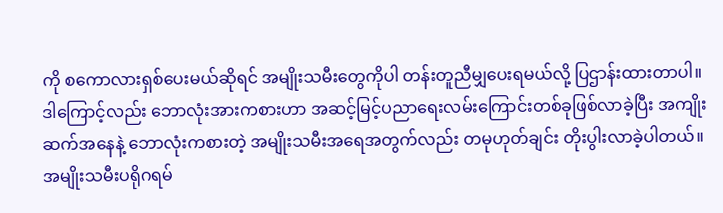ကို စကောလားရှစ်ပေးမယ်ဆိုရင် အမျိုးသမီးတွေကိုပါ တန်းတူညီမျှပေးရမယ်လို့ ပြဌာန်းထားတာပါ။ ဒါကြောင့်လည်း ဘောလုံးအားကစားဟာ အဆင့်မြင့်ပညာရေးလမ်းကြောင်းတစ်ခုဖြစ်လာခဲ့ပြီး အကျိုးဆက်အနေနဲ့ ဘောလုံးကစားတဲ့ အမျိုးသမီးအရေအတွက်လည်း တမုဟုတ်ချင်း တိုးပွါးလာခဲ့ပါတယ်။
အမျိုးသမီးပရိုဂရမ်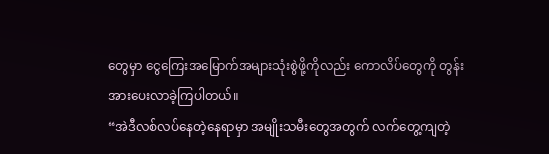တွေမှာ ငွေကြေးအမြောက်အများသုံးစွဲဖို့ကိုလည်း ကောလိပ်တွေကို တွန်းအားပေးလာခဲ့ကြပါတယ်။
“အဲဒီလစ်လပ်နေတဲ့နေရာမှာ အမျိုးသမီးတွေအတွက် လက်တွေ့ကျတဲ့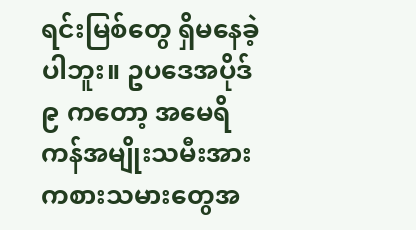ရင်းမြစ်တွေ ရှိမနေခဲ့ပါဘူး။ ဥပဒေအပိုဒ် ၉ ကတော့ အမေရိကန်အမျိုးသမီးအားကစားသမားတွေအ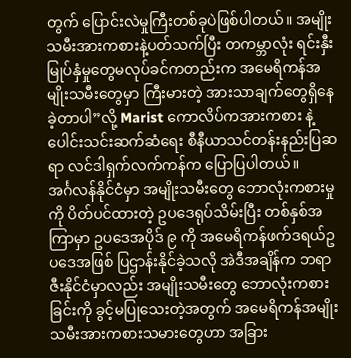တွက် ပြောင်းလဲမှုကြီးတစ်ခုပဲဖြစ်ပါတယ်။ အမျိုးသမီးအားကစားနဲ့ပတ်သက်ပြီး တကမ္ဘာလုံး ရင်းနှီးမြုပ်နှံမှုတွေမလုပ်ခင်ကတည်းက အမေရိကန်အမျိုးသမီးတွေမှာ ကြီးမားတဲ့ အားသာချက်တွေရှိနေခဲ့တာပါ”လို့ Marist ကောလိပ်ကအားကစား နဲ့ ပေါင်းသင်းဆက်ဆံရေး စီနီယာသင်တန်းနည်းပြဆရာ လင်ဒါရှက်လက်ကန်က ပြောပြပါတယ်။
အင်္ဂလန်နိုင်ငံမှာ အမျိုးသမီးတွေ ဘောလုံးကစားမှုကို ပိတ်ပင်ထားတဲ့ ဥပဒေရုပ်သိမ်းပြီး တစ်နှစ်အကြာမှာ ဥပဒေအပိုဒ် ၉ ကို အမေရိကန်ဖက်ဒရယ်ဥပဒေအဖြစ် ပြဌာန်းနိုင်ခဲ့သလို အဲဒီအချိန်က ဘရာဇီးနိုင်ငံမှာလည်း အမျိုးသမီးတွေ ဘောလုံးကစားခြင်းကို ခွင့်မပြုသေးတဲ့အတွက် အမေရိကန်အမျိုးသမီးအားကစားသမားတွေဟာ အခြား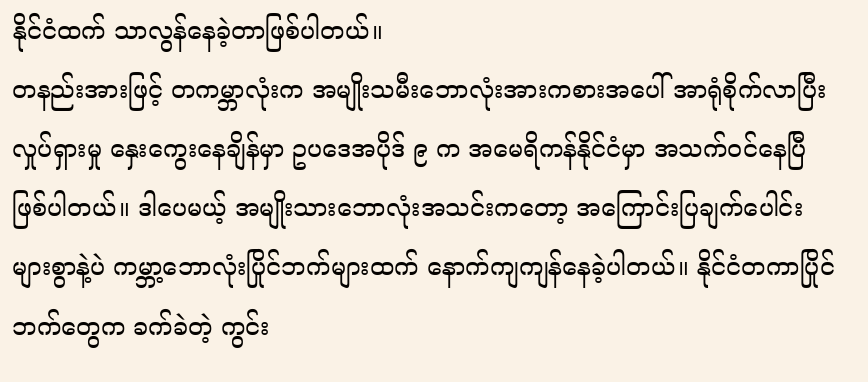နိုင်ငံထက် သာလွန်နေခဲ့တာဖြစ်ပါတယ်။
တနည်းအားဖြင့် တကမ္ဘာလုံးက အမျိုးသမီးဘောလုံးအားကစားအပေါ် အာရုံစိုက်လာပြီး လှုပ်ရှားမှု နှေးကွေးနေချိန်မှာ ဥပဒေအပိုဒ် ၉ က အမေရိကန်နိုင်ငံမှာ အသက်ဝင်နေပြီဖြစ်ပါတယ်။ ဒါပေမယ့် အမျိုးသားဘောလုံးအသင်းကတော့ အကြောင်းပြချက်ပေါင်းများစွာနဲ့ပဲ ကမ္ဘာ့ဘောလုံးပြိုင်ဘက်များထက် နောက်ကျကျန်နေခဲ့ပါတယ်။ နိုင်ငံတကာပြိုင်ဘက်တွေက ခက်ခဲတဲ့ ကွင်း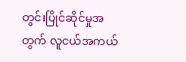တွင်းပြိုင်ဆိုင်မှုအတွက် လူငယ်အကယ်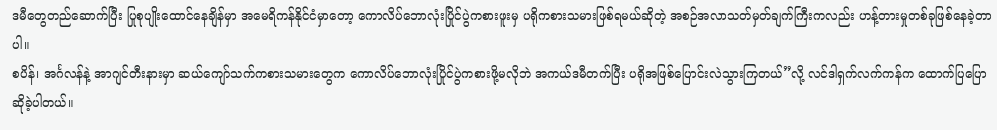ဒမီတွေတည်ဆောက်ပြီး ပြုစုပျိုးထောင်နေချိန်မှာ အမေရိကန်နိုင်ငံမှာတော့ ကောလိပ်ဘောလုံးပြိုင်ပွဲကစားဖူးမှ ပရိုကစားသမားဖြစ်ရမယ်ဆိုတဲ့ အစဉ်အလာသတ်မှတ်ချက်ကြီးကလည်း ဟန့်တားမှုတစ်ခုဖြစ်နေခဲ့တာပါ။
စပိန်၊ အင်္ဂလန်နဲ့ အာဂျင်တီးနားမှာ ဆယ်ကျော်သက်ကစားသမားတွေက ကောလိပ်ဘောလုံးပြိုင်ပွဲကစားဖို့မလိုဘဲ အကယ်ဒမီတက်ပြီး ပရိုအဖြစ်ပြောင်းလဲသွားကြတယ်”လို့ လင်ဒါရှက်လက်ကန်က ထောက်ပြပြောဆိုခဲ့ပါတယ်။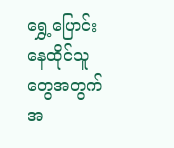ရွှေ့ပြောင်းနေထိုင်သူတွေအတွက် အ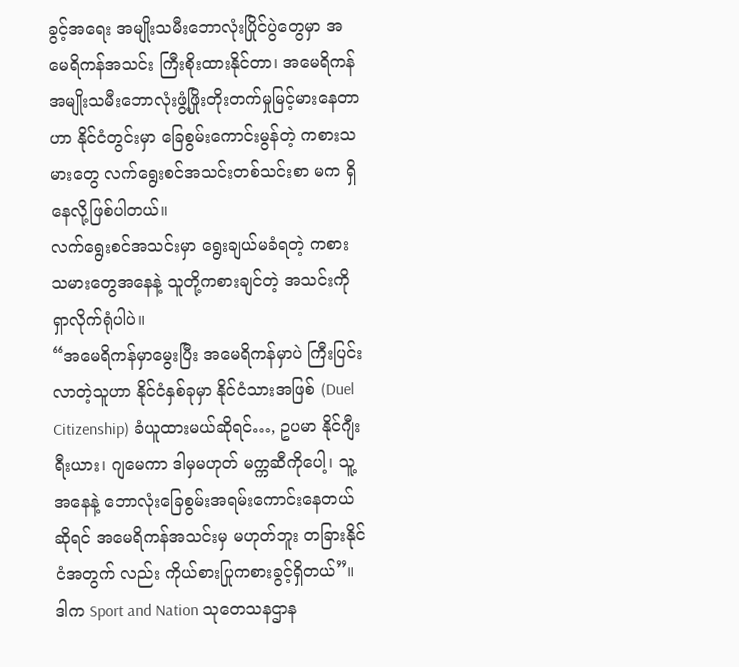ခွင့်အရေး အမျိုးသမီးဘောလုံးပြိုင်ပွဲတွေမှာ အမေရိကန်အသင်း ကြီးစိုးထားနိုင်တာ၊ အမေရိကန်အမျိုးသမီးဘောလုံးဖွံ့ဖြိုးတိုးတက်မှုမြင့်မားနေတာဟာ နိုင်ငံတွင်းမှာ ခြေစွမ်းကောင်းမွန်တဲ့ ကစားသမားတွေ လက်ရွေးစင်အသင်းတစ်သင်းစာ မက ရှိနေလို့ဖြစ်ပါတယ်။
လက်ရွေးစင်အသင်းမှာ ရွေးချယ်မခံရတဲ့ ကစားသမားတွေအနေနဲ့ သူတို့ကစားချင်တဲ့ အသင်းကို ရှာလိုက်ရုံပါပဲ။
“အမေရိကန်မှာမွေးပြီး အမေရိကန်မှာပဲ ကြီးပြင်းလာတဲ့သူဟာ နိုင်ငံနှစ်ခုမှာ နိုင်ငံသားအဖြစ် (Duel Citizenship) ခံယူထားမယ်ဆိုရင်…, ဥပမာ နိုင်ဂျီးရီးယား၊ ဂျမေကာ ဒါမှမဟုတ် မက္ကဆီကိုပေါ့၊ သူ့အနေနဲ့ ဘောလုံးခြေစွမ်းအရမ်းကောင်းနေတယ်ဆိုရင် အမေရိကန်အသင်းမှ မဟုတ်ဘူး တခြားနိုင်ငံအတွက် လည်း ကိုယ်စားပြုကစားခွင့်ရှိတယ်”။
ဒါက Sport and Nation သုတေသနဌာန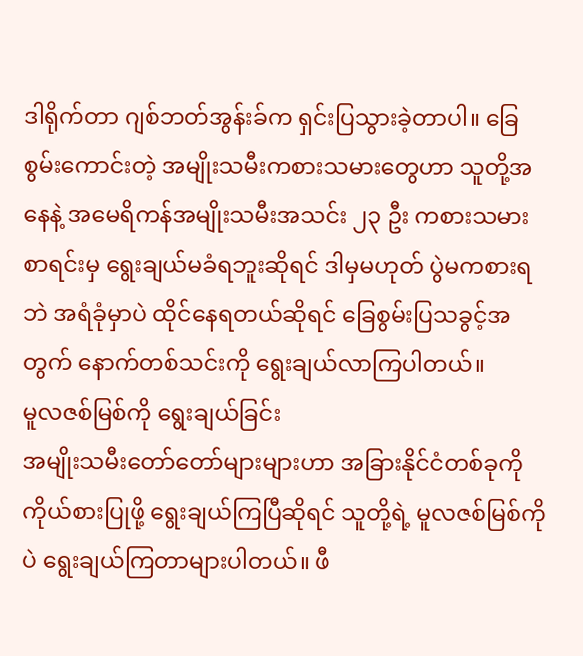ဒါရိုက်တာ ဂျစ်ဘတ်အွန်းခ်က ရှင်းပြသွားခဲ့တာပါ။ ခြေစွမ်းကောင်းတဲ့ အမျိုးသမီးကစားသမားတွေဟာ သူတို့အနေနဲ့ အမေရိကန်အမျိုးသမီးအသင်း ၂၃ ဦး ကစားသမားစာရင်းမှ ရွေးချယ်မခံရဘူးဆိုရင် ဒါမှမဟုတ် ပွဲမကစားရဘဲ အရံခုံမှာပဲ ထိုင်နေရတယ်ဆိုရင် ခြေစွမ်းပြသခွင့်အတွက် နောက်တစ်သင်းကို ရွေးချယ်လာကြပါတယ်။
မူလဇစ်မြစ်ကို ရွေးချယ်ခြင်း
အမျိုးသမီးတော်တော်များများဟာ အခြားနိုင်ငံတစ်ခုကို ကိုယ်စားပြုဖို့ ရွေးချယ်ကြပြီဆိုရင် သူတို့ရဲ့ မူလဇစ်မြစ်ကိုပဲ ရွေးချယ်ကြတာများပါတယ်။ ဖီ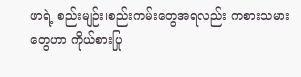ဖာရဲ့ စည်းမျဉ်း၊စည်းကမ်းတွေအရလည်း ကစားသမားတွေဟာ ကိုယ်စားပြု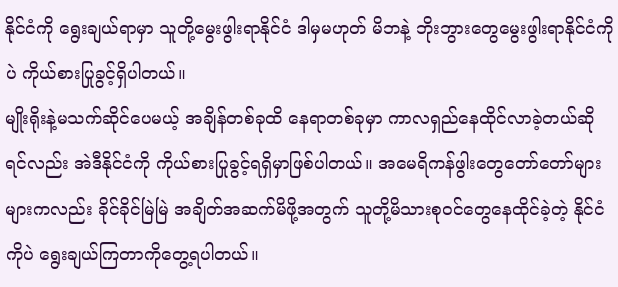နိုင်ငံကို ရွေးချယ်ရာမှာ သူတို့မွေးဖွါးရာနိုင်ငံ ဒါမှမဟုတ် မိဘနဲ့ ဘိုးဘွားတွေမွေးဖွါးရာနိုင်ငံကိုပဲ ကိုယ်စားပြုခွင့်ရှိပါတယ်။
မျိုးရိုးနဲ့မသက်ဆိုင်ပေမယ့် အချိန်တစ်ခုထိ နေရာတစ်ခုမှာ ကာလရှည်နေထိုင်လာခဲ့တယ်ဆိုရင်လည်း အဲဒီနိုင်ငံကို ကိုယ်စားပြုခွင့်ရရှိမှာဖြစ်ပါတယ်။ အမေရိကန်ဖွါးတွေတော်တော်များများကလည်း ခိုင်ခိုင်မြဲမြဲ အချိတ်အဆက်မိဖို့အတွက် သူတို့မိသားစုဝင်တွေနေထိုင်ခဲ့တဲ့ နိုင်ငံကိုပဲ ရွေးချယ်ကြတာကိုတွေ့ရပါတယ်။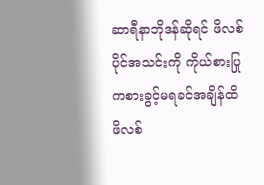ဆာရီနာဘိုဒန်ဆိုရင် ဖိလစ်ပိုင်အသင်းကို ကိုယ်စားပြုကစားခွင့်မရခင်အချိန်ထိ ဖိလစ်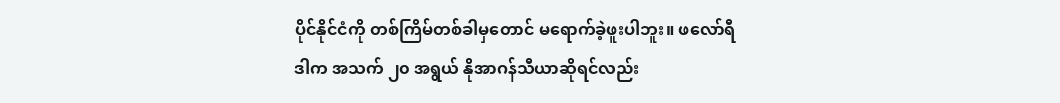ပိုင်နိုင်ငံကို တစ်ကြိမ်တစ်ခါမှတောင် မရောက်ခဲ့ဖူးပါဘူး။ ဖလော်ရီဒါက အသက် ၂၀ အရွယ် နိုအာဂန်သီယာဆိုရင်လည်း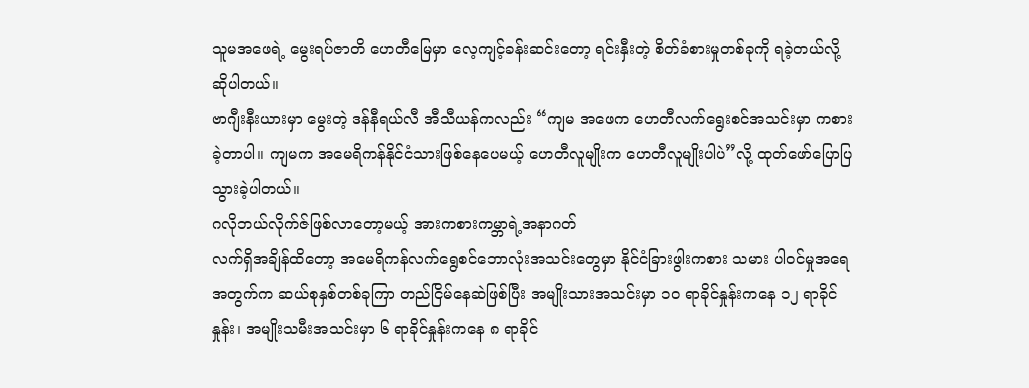သူမအဖေရဲ့ မွေးရပ်ဇာတိ ဟေတီမြေမှာ လေ့ကျင့်ခန်းဆင်းတော့ ရင်းနှီးတဲ့ စိတ်ခံစားမှုတစ်ခုကို ရခဲ့တယ်လို့ ဆိုပါတယ်။
ဗာဂျီးနီးယားမှာ မွေးတဲ့ ဒန်နီရယ်လီ အီသီယန်ကလည်း “ကျမ အဖေက ဟေတီလက်ရွေးစင်အသင်းမှာ ကစားခဲ့တာပါ။ ကျမက အမေရိကန်နိုင်ငံသားဖြစ်နေပေမယ့် ဟေတီလူမျိုးက ဟေတီလူမျိုးပါပဲ”လို့ ထုတ်ဖော်ပြောပြသွားခဲ့ပါတယ်။
ဂလိုဘယ်လိုက်ဇ်ဖြစ်လာတော့မယ့် အားကစားကမ္ဘာရဲ့အနာဂတ်
လက်ရှိအချိန်ထိတော့ အမေရိကန်လက်ရွေစင်ဘောလုံးအသင်းတွေမှာ နိုင်ငံခြားဖွါးကစား သမား ပါဝင်မှုအရေအတွက်က ဆယ်စုနှစ်တစ်ခုကြာ တည်ငြိမ်နေဆဲဖြစ်ပြီး အမျိုးသားအသင်းမှာ ၁၀ ရာခိုင်နှုန်းကနေ ၁၂ ရာခိုင်နှုန်း၊ အမျိုးသမီးအသင်းမှာ ၆ ရာခိုင်နှုန်းကနေ ၈ ရာခိုင်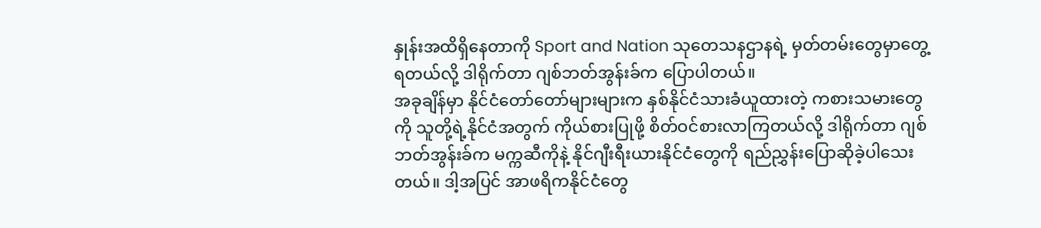နှုန်းအထိရှိနေတာကို Sport and Nation သုတေသနဌာနရဲ့ မှတ်တမ်းတွေမှာတွေ့ရတယ်လို့ ဒါရိုက်တာ ဂျစ်ဘတ်အွန်းခ်က ပြောပါတယ်။
အခုချိန်မှာ နိုင်ငံတော်တော်များများက နှစ်နိုင်ငံသားခံယူထားတဲ့ ကစားသမားတွေကို သူတို့ရဲ့နိုင်ငံအတွက် ကိုယ်စားပြုဖို့ စိတ်ဝင်စားလာကြတယ်လို့ ဒါရိုက်တာ ဂျစ်ဘတ်အွန်းခ်က မက္ကဆီကိုနဲ့ နိုင်ဂျီးရီးယားနိုင်ငံတွေကို ရည်ညွှန်းပြောဆိုခဲ့ပါသေးတယ်။ ဒါ့အပြင် အာဖရိကနိုင်ငံတွေ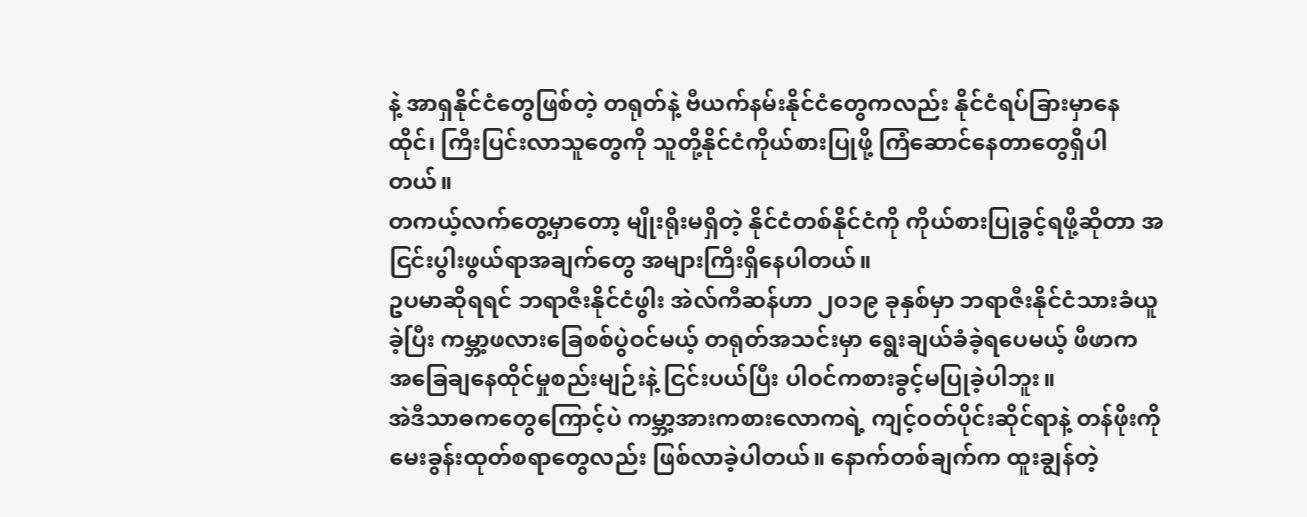နဲ့ အာရှနိုင်ငံတွေဖြစ်တဲ့ တရုတ်နဲ့ ဗီယက်နမ်းနိုင်ငံတွေကလည်း နိုင်ငံရပ်ခြားမှာနေထိုင်၊ ကြီးပြင်းလာသူတွေကို သူတို့နိုင်ငံကိုယ်စားပြုဖို့ ကြံဆောင်နေတာတွေရှိပါတယ်။
တကယ့်လက်တွေ့မှာတော့ မျိုးရိုးမရှိတဲ့ နိုင်ငံတစ်နိုင်ငံကို ကိုယ်စားပြုခွင့်ရဖို့ဆိုတာ အငြင်းပွါးဖွယ်ရာအချက်တွေ အများကြီးရှိနေပါတယ်။
ဥပမာဆိုရရင် ဘရာဇီးနိုင်ငံဖွါး အဲလ်ကီဆန်ဟာ ၂၀၁၉ ခုနှစ်မှာ ဘရာဇီးနိုင်ငံသားခံယူခဲ့ပြီး ကမ္ဘာ့ဖလားခြေစစ်ပွဲဝင်မယ့် တရုတ်အသင်းမှာ ရွေးချယ်ခံခဲ့ရပေမယ့် ဖီဖာက အခြေချနေထိုင်မှုစည်းမျဉ်းနဲ့ ငြင်းပယ်ပြီး ပါဝင်ကစားခွင့်မပြုခဲ့ပါဘူး။
အဲဒီသာဓကတွေကြောင့်ပဲ ကမ္ဘာ့အားကစားလောကရဲ့ ကျင့်ဝတ်ပိုင်းဆိုင်ရာနဲ့ တန်ဖိုးကို မေးခွန်းထုတ်စရာတွေလည်း ဖြစ်လာခဲ့ပါတယ်။ နောက်တစ်ချက်က ထူးချွန်တဲ့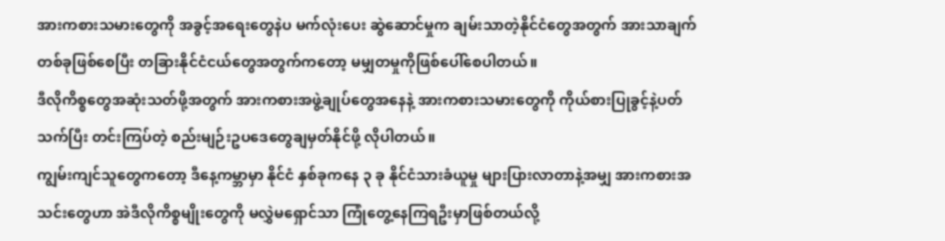အားကစားသမားတွေကို အခွင့်အရေးတွေနဲပ မက်လုံးပေး ဆွဲဆောင်မှုက ချမ်းသာတဲ့နိုင်ငံတွေအတွက် အားသာချက်တစ်ခုဖြစ်စေပြီး တခြားနိုင်ငံငယ်တွေအတွက်ကတော့ မမျှတမှုကိုဖြစ်ပေါ်စေပါတယ်။
ဒီလိုကိစ္စတွေအဆုံးသတ်ဖို့အတွက် အားကစားအဖွဲ့ချုပ်တွေအနေနဲ့ အားကစားသမားတွေကို ကိုယ်စားပြုခွင့်နဲ့ပတ်သက်ပြီး တင်းကြပ်တဲ့ စည်းမျဉ်းဥပဒေတွေချမှတ်နိုင်ဖို့ လိုပါတယ်။
ကျွမ်းကျင်သူတွေကတော့ ဒီနေ့ကမ္ဘာမှာ နိုင်ငံ နှစ်ခုကနေ ၃ ခု နိုင်ငံသားခံယူမှု များပြားလာတာနဲ့အမျှ အားကစားအသင်းတွေဟာ အဲဒီလိုကိစ္စမျိုးတွေကို မလွှဲမရှောင်သာ ကြုံတွေ့နေကြရဦးမှာဖြစ်တယ်လို့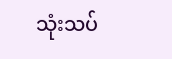သုံးသပ်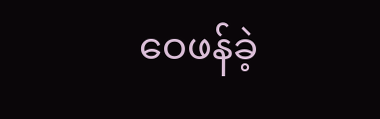ဝေဖန်ခဲ့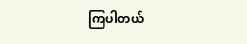ကြပါတယ်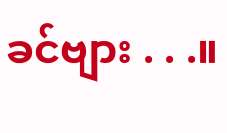ခင်ဗျား . . .။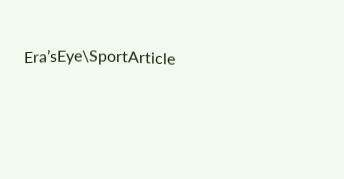Era’sEye\SportArticle